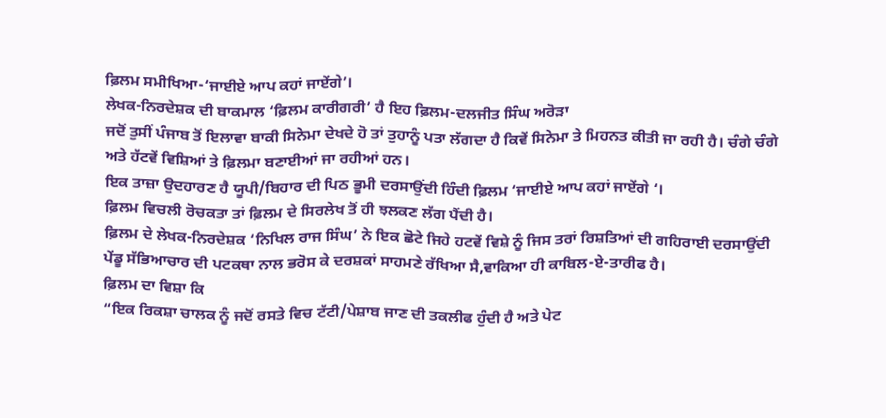ਫ਼ਿਲਮ ਸਮੀਖਿਆ-‘ਜਾਈਏ ਆਪ ਕਹਾਂ ਜਾਏਂਗੇ’।
ਲੇਖਕ-ਨਿਰਦੇਸ਼ਕ ਦੀ ਬਾਕਮਾਲ ‘ਫ਼ਿਲਮ ਕਾਰੀਗਰੀ’ ਹੈ ਇਹ ਫ਼ਿਲਮ-ਦਲਜੀਤ ਸਿੰਘ ਅਰੋੜਾ
ਜਦੋਂ ਤੁਸੀਂ ਪੰਜਾਬ ਤੋਂ ਇਲਾਵਾ ਬਾਕੀ ਸਿਨੇਮਾ ਦੇਖਦੇ ਹੋ ਤਾਂ ਤੁਹਾਨੂੰ ਪਤਾ ਲੱਗਦਾ ਹੈ ਕਿਵੇਂ ਸਿਨੇਮਾ ਤੇ ਮਿਹਨਤ ਕੀਤੀ ਜਾ ਰਹੀ ਹੈ। ਚੰਗੇ ਚੰਗੇ ਅਤੇ ਹੱਟਵੇਂ ਵਿਸ਼ਿਆਂ ਤੇ ਫ਼ਿਲਮਾ ਬਣਾਈਆਂ ਜਾ ਰਹੀਆਂ ਹਨ।
ਇਕ ਤਾਜ਼ਾ ਉਦਹਾਰਣ ਹੈ ਯੂਪੀ/ਬਿਹਾਰ ਦੀ ਪਿਠ ਭੂਮੀ ਦਰਸਾਉਂਦੀ ਹਿੰਦੀ ਫ਼ਿਲਮ ‘ਜਾਈਏ ਆਪ ਕਹਾਂ ਜਾਏਂਗੇ ‘।
ਫ਼ਿਲਮ ਵਿਚਲੀ ਰੋਚਕਤਾ ਤਾਂ ਫ਼ਿਲਮ ਦੇ ਸਿਰਲੇਖ ਤੋਂ ਹੀ ਝਲਕਣ ਲੱਗ ਪੈਂਦੀ ਹੈ।
ਫ਼ਿਲਮ ਦੇ ਲੇਖਕ-ਨਿਰਦੇਸ਼ਕ ‘ਨਿਖਿਲ ਰਾਜ ਸਿੰਘ’ ਨੇ ਇਕ ਛੋਟੇ ਜਿਹੇ ਹਟਵੇਂ ਵਿਸ਼ੇ ਨੂੰ ਜਿਸ ਤਰਾਂ ਰਿਸ਼ਤਿਆਂ ਦੀ ਗਹਿਰਾਈ ਦਰਸਾਉਂਦੀ ਪੇਂਡੂ ਸੱਭਿਆਚਾਰ ਦੀ ਪਟਕਥਾ ਨਾਲ ਭਰੋਸ ਕੇ ਦਰਸ਼ਕਾਂ ਸਾਹਮਣੇ ਰੱਖਿਆ ਸੈ,ਵਾਕਿਆ ਹੀ ਕਾਬਿਲ-ਏ-ਤਾਰੀਫ ਹੈ।
ਫ਼ਿਲਮ ਦਾ ਵਿਸ਼ਾ ਕਿ
“ਇਕ ਰਿਕਸ਼ਾ ਚਾਲਕ ਨੂੰ ਜਦੋਂ ਰਸਤੇ ਵਿਚ ਟੱਟੀ/ਪੇਸ਼ਾਬ ਜਾਣ ਦੀ ਤਕਲੀਫ ਹੁੰਦੀ ਹੈ ਅਤੇ ਪੇਟ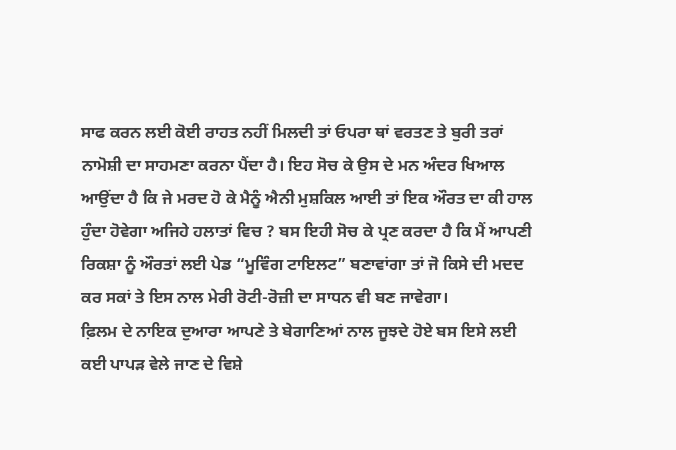ਸਾਫ ਕਰਨ ਲਈ ਕੋਈ ਰਾਹਤ ਨਹੀਂ ਮਿਲਦੀ ਤਾਂ ਓਪਰਾ ਥਾਂ ਵਰਤਣ ਤੇ ਬੁਰੀ ਤਰਾਂ ਨਾਮੋਸ਼ੀ ਦਾ ਸਾਹਮਣਾ ਕਰਨਾ ਪੈਂਦਾ ਹੈ। ਇਹ ਸੋਚ ਕੇ ਉਸ ਦੇ ਮਨ ਅੰਦਰ ਖਿਆਲ ਆਉਂਦਾ ਹੈ ਕਿ ਜੇ ਮਰਦ ਹੋ ਕੇ ਮੈਨੂੰ ਐਨੀ ਮੁਸ਼ਕਿਲ ਆਈ ਤਾਂ ਇਕ ਔਰਤ ਦਾ ਕੀ ਹਾਲ ਹੁੰਦਾ ਹੋਵੇਗਾ ਅਜਿਹੇ ਹਲਾਤਾਂ ਵਿਚ ? ਬਸ ਇਹੀ ਸੋਚ ਕੇ ਪ੍ਰਣ ਕਰਦਾ ਹੈ ਕਿ ਮੈਂ ਆਪਣੀ ਰਿਕਸ਼ਾ ਨੂੰ ਔਰਤਾਂ ਲਈ ਪੇਡ “ਮੂਵਿੰਗ ਟਾਇਲਟ” ਬਣਾਵਾਂਗਾ ਤਾਂ ਜੋ ਕਿਸੇ ਦੀ ਮਦਦ ਕਰ ਸਕਾਂ ਤੇ ਇਸ ਨਾਲ ਮੇਰੀ ਰੋਟੀ-ਰੋਜ਼ੀ ਦਾ ਸਾਧਨ ਵੀ ਬਣ ਜਾਵੇਗਾ।
ਫ਼ਿਲਮ ਦੇ ਨਾਇਕ ਦੁਆਰਾ ਆਪਣੇ ਤੇ ਬੇਗਾਣਿਆਂ ਨਾਲ ਜੂਝਦੇ ਹੋਏ ਬਸ ਇਸੇ ਲਈ ਕਈ ਪਾਪੜ ਵੇਲੇ ਜਾਣ ਦੇ ਵਿਸ਼ੇ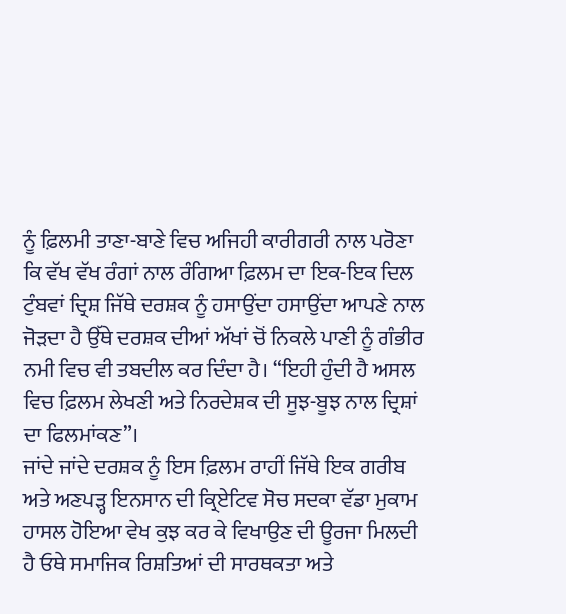ਨੂੰ ਫ਼ਿਲਮੀ ਤਾਣਾ-ਬਾਣੇ ਵਿਚ ਅਜਿਹੀ ਕਾਰੀਗਰੀ ਨਾਲ ਪਰੋਣਾ ਕਿ ਵੱਖ ਵੱਖ ਰੰਗਾਂ ਨਾਲ ਰੰਗਿਆ ਫ਼ਿਲਮ ਦਾ ਇਕ-ਇਕ ਦਿਲ ਟੁੰਬਵਾਂ ਦ੍ਰਿਸ਼ ਜਿੱਥੇ ਦਰਸ਼ਕ ਨੂੰ ਹਸਾਉਂਦਾ ਹਸਾਉਂਦਾ ਆਪਣੇ ਨਾਲ ਜੋੜਦਾ ਹੈ ਉੱਥੇ ਦਰਸ਼ਕ ਦੀਆਂ ਅੱਖਾਂ ਚੋਂ ਨਿਕਲੇ ਪਾਣੀ ਨੂੰ ਗੰਭੀਰ ਨਮੀ ਵਿਚ ਵੀ ਤਬਦੀਲ ਕਰ ਦਿੰਦਾ ਹੈ। “ਇਹੀ ਹੁੰਦੀ ਹੈ ਅਸਲ ਵਿਚ ਫ਼ਿਲਮ ਲੇਖਣੀ ਅਤੇ ਨਿਰਦੇਸ਼ਕ ਦੀ ਸੂਝ-ਬੂਝ ਨਾਲ ਦ੍ਰਿਸ਼ਾਂ ਦਾ ਫਿਲਮਾਂਕਣ”।
ਜਾਂਦੇ ਜਾਂਦੇ ਦਰਸ਼ਕ ਨੂੰ ਇਸ ਫ਼ਿਲਮ ਰਾਹੀਂ ਜਿੱਥੇ ਇਕ ਗਰੀਬ ਅਤੇ ਅਣਪੜ੍ਹ ਇਨਸਾਨ ਦੀ ਕ੍ਰਿਏਟਿਵ ਸੋਚ ਸਦਕਾ ਵੱਡਾ ਮੁਕਾਮ ਹਾਸਲ ਹੋਇਆ ਵੇਖ ਕੁਝ ਕਰ ਕੇ ਵਿਖਾਉਣ ਦੀ ਊਰਜਾ ਮਿਲਦੀ ਹੈ ਓਥੇ ਸਮਾਜਿਕ ਰਿਸ਼ਤਿਆਂ ਦੀ ਸਾਰਥਕਤਾ ਅਤੇ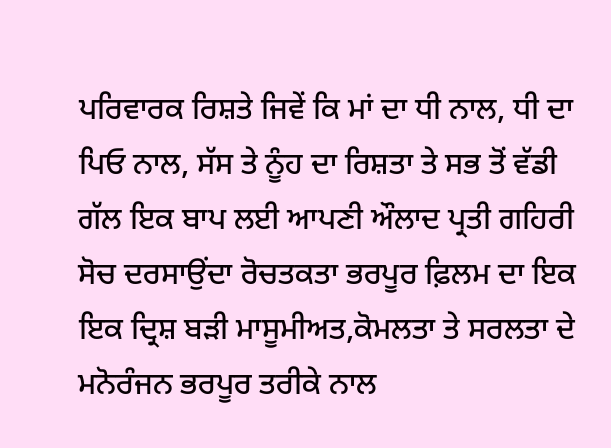ਪਰਿਵਾਰਕ ਰਿਸ਼ਤੇ ਜਿਵੇਂ ਕਿ ਮਾਂ ਦਾ ਧੀ ਨਾਲ, ਧੀ ਦਾ ਪਿਓ ਨਾਲ, ਸੱਸ ਤੇ ਨੂੰਹ ਦਾ ਰਿਸ਼ਤਾ ਤੇ ਸਭ ਤੋਂ ਵੱਡੀ ਗੱਲ ਇਕ ਬਾਪ ਲਈ ਆਪਣੀ ਔਲਾਦ ਪ੍ਰਤੀ ਗਹਿਰੀ ਸੋਚ ਦਰਸਾਉਂਦਾ ਰੋਚਤਕਤਾ ਭਰਪੂਰ ਫ਼ਿਲਮ ਦਾ ਇਕ ਇਕ ਦ੍ਰਿਸ਼ ਬੜੀ ਮਾਸੂਮੀਅਤ,ਕੋਮਲਤਾ ਤੇ ਸਰਲਤਾ ਦੇ ਮਨੋਰੰਜਨ ਭਰਪੂਰ ਤਰੀਕੇ ਨਾਲ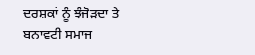ਦਰਸ਼ਕਾਂ ਨੂੰ ਝੰਜੋੜਦਾ ਤੇ ਬਨਾਵਟੀ ਸਮਾਜ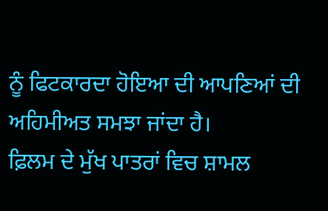ਨੂੰ ਫਿਟਕਾਰਦਾ ਹੋਇਆ ਦੀ ਆਪਣਿਆਂ ਦੀ ਅਹਿਮੀਅਤ ਸਮਝਾ ਜਾਂਦਾ ਹੈ।
ਫ਼ਿਲਮ ਦੇ ਮੁੱਖ ਪਾਤਰਾਂ ਵਿਚ ਸ਼ਾਮਲ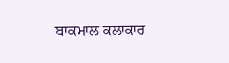ਬਾਕਮਾਲ ਕਲਾਕਾਰ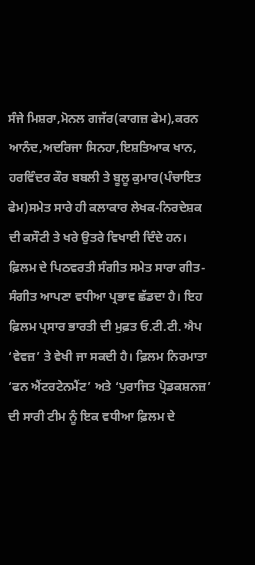ਸੰਜੇ ਮਿਸ਼ਰਾ,ਮੋਨਲ ਗਜੱਰ(ਕਾਗਜ਼ ਫੇਮ),ਕਰਨ ਆਨੰਦ,ਅਦਰਿਜਾ ਸਿਨਹਾ,ਇਸ਼ਤਿਆਕ ਖਾਨ, ਹਰਵਿੰਦਰ ਕੌਰ ਬਬਲੀ ਤੇ ਬੂਲੂ ਕੁਮਾਰ(ਪੰਚਾਇਤ ਫੇਮ)ਸਮੇਤ ਸਾਰੇ ਹੀ ਕਲਾਕਾਰ ਲੇਖਕ-ਨਿਰਦੇਸ਼ਕ ਦੀ ਕਸੌਟੀ ਤੇ ਖਰੇ ਉਤਰੇ ਵਿਖਾਈ ਦਿੰਦੇ ਹਨ। ਫ਼ਿਲਮ ਦੇ ਪਿਠਵਰਤੀ ਸੰਗੀਤ ਸਮੇਤ ਸਾਰਾ ਗੀਤ-ਸੰਗੀਤ ਆਪਣਾ ਵਧੀਆ ਪ੍ਰਭਾਵ ਛੱਡਦਾ ਹੈ। ਇਹ ਫ਼ਿਲਮ ਪ੍ਰਸਾਰ ਭਾਰਤੀ ਦੀ ਮੁਫ਼ਤ ਓ.ਟੀ.ਟੀ. ਐਪ ‘ਵੇਵਜ਼’ ਤੇ ਵੇਖੀ ਜਾ ਸਕਦੀ ਹੈ। ਫ਼ਿਲਮ ਨਿਰਮਾਤਾ ‘ਫਨ ਐਂਟਰਟੇਨਮੈਂਟ’ ਅਤੇ ‘ਪੁਰਾਜਿਤ ਪ੍ਰੋਡਕਸ਼ਨਜ਼’ ਦੀ ਸਾਰੀ ਟੀਮ ਨੂੰ ਇਕ ਵਧੀਆ ਫ਼ਿਲਮ ਦੇ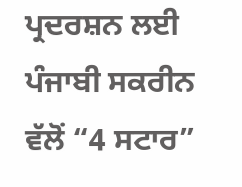ਪ੍ਰਦਰਸ਼ਨ ਲਈ ਪੰਜਾਬੀ ਸਕਰੀਨ ਵੱਲੋਂ “4 ਸਟਾਰ”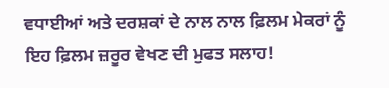ਵਧਾਈਆਂ ਅਤੇ ਦਰਸ਼ਕਾਂ ਦੇ ਨਾਲ ਨਾਲ ਫ਼ਿਲਮ ਮੇਕਰਾਂ ਨੂੰ ਇਹ ਫ਼ਿਲਮ ਜ਼ਰੂਰ ਵੇਖਣ ਦੀ ਮੁਫਤ ਸਲਾਹ!